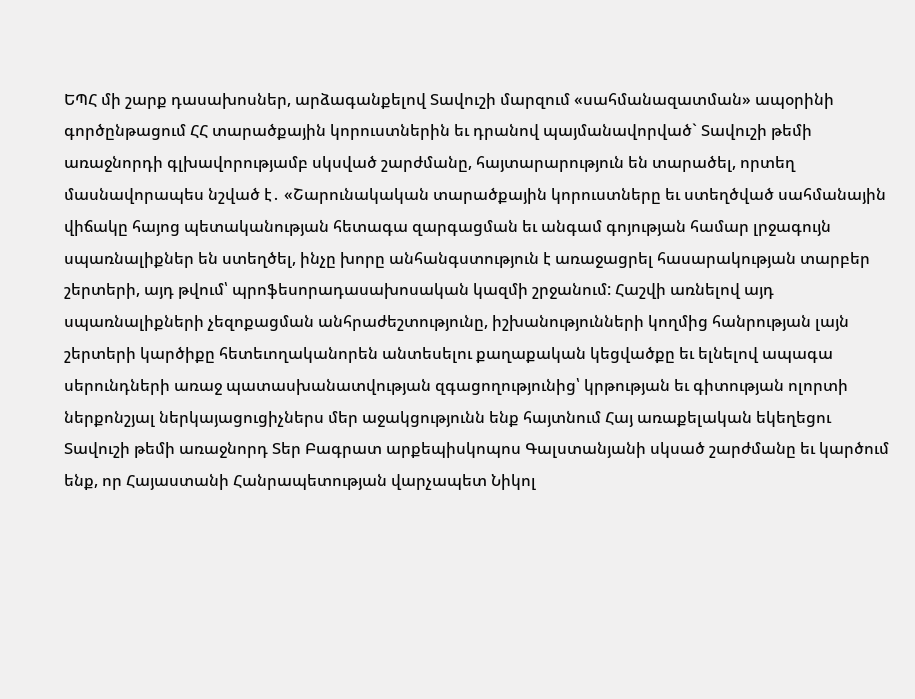ԵՊՀ մի շարք դասախոսներ, արձագանքելով Տավուշի մարզում «սահմանազատման» ապօրինի գործընթացում ՀՀ տարածքային կորուստներին եւ դրանով պայմանավորված` Տավուշի թեմի առաջնորդի գլխավորությամբ սկսված շարժմանը, հայտարարություն են տարածել, որտեղ մասնավորապես նշված է․ «Շարունակական տարածքային կորուստները եւ ստեղծված սահմանային վիճակը հայոց պետականության հետագա զարգացման եւ անգամ գոյության համար լրջագույն սպառնալիքներ են ստեղծել, ինչը խորը անհանգստություն է առաջացրել հասարակության տարբեր շերտերի, այդ թվում՝ պրոֆեսորադասախոսական կազմի շրջանում: Հաշվի առնելով այդ սպառնալիքների չեզոքացման անհրաժեշտությունը, իշխանությունների կողմից հանրության լայն շերտերի կարծիքը հետեւողականորեն անտեսելու քաղաքական կեցվածքը եւ ելնելով ապագա սերունդների առաջ պատասխանատվության զգացողությունից՝ կրթության եւ գիտության ոլորտի ներքոնշյալ ներկայացուցիչներս մեր աջակցությունն ենք հայտնում Հայ առաքելական եկեղեցու Տավուշի թեմի առաջնորդ Տեր Բագրատ արքեպիսկոպոս Գալստանյանի սկսած շարժմանը եւ կարծում ենք, որ Հայաստանի Հանրապետության վարչապետ Նիկոլ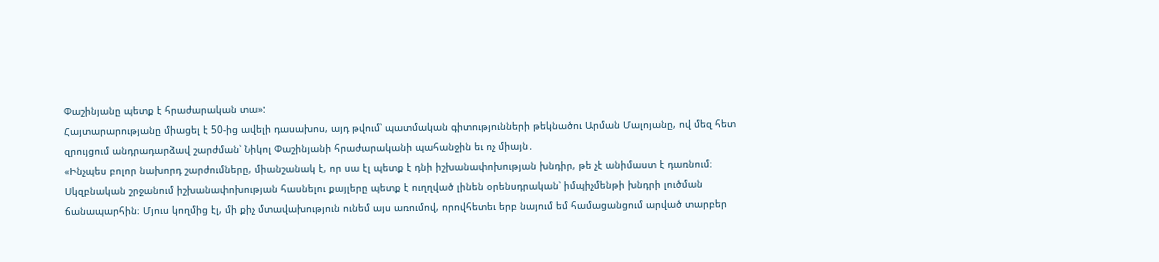Փաշինյանը պետք է հրաժարական տա»:
Հայտարարությանը միացել է 50-ից ավելի դասախոս, այդ թվում՝ պատմական գիտությունների թեկնածու Արման Մալոյանը, ով մեզ հետ զրույցում անդրադարձավ շարժման՝ Նիկոլ Փաշինյանի հրաժարականի պահանջին եւ ոչ միայն․
«Ինչպես բոլոր նախորդ շարժումները, միանշանակ է, որ սա էլ պետք է դնի իշխանափոխության խնդիր, թե չէ անիմաստ է դառնում։ Սկզբնական շրջանում իշխանափոխության հասնելու քայլերը պետք է ուղղված լինեն օրենսդրական՝ իմպիչմենթի խնդրի լուծման ճանապարհին։ Մյուս կողմից էլ, մի քիչ մտավախություն ունեմ այս առումով, որովհետեւ երբ նայում եմ համացանցում արված տարբեր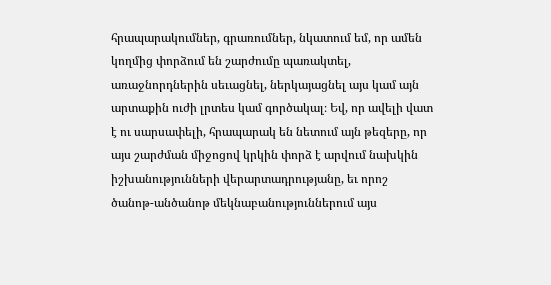հրապարակումներ, գրառումներ, նկատում եմ, որ ամեն կողմից փորձում են շարժումը պառակտել, առաջնորդներին սեւացնել, ներկայացնել այս կամ այն արտաքին ուժի լրտես կամ գործակալ։ Եվ, որ ավելի վատ է ու սարսափելի, հրապարակ են նետում այն թեզերը, որ այս շարժման միջոցով կրկին փորձ է արվում նախկին իշխանությունների վերարտադրությանը, եւ որոշ ծանոթ-անծանոթ մեկնաբանություններում այս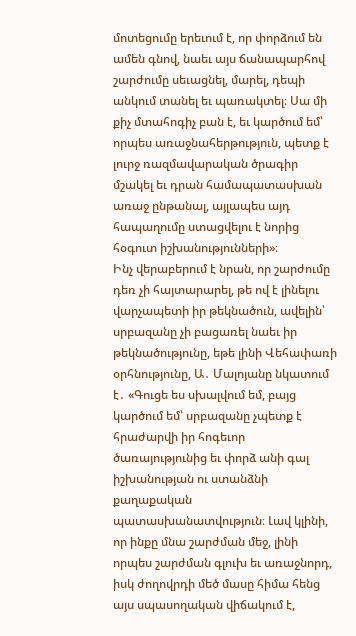մոտեցումը երեւում է, որ փորձում են ամեն գնով, նաեւ այս ճանապարհով շարժումը սեւացնել, մարել, դեպի անկում տանել եւ պառակտել։ Սա մի քիչ մտահոգիչ բան է, եւ կարծում եմ՝ որպես առաջնահերթություն, պետք է լուրջ ռազմավարական ծրագիր մշակել եւ դրան համապատասխան առաջ ընթանալ, այլապես այդ հապաղումը ստացվելու է նորից հօգուտ իշխանությունների»։
Ինչ վերաբերում է նրան, որ շարժումը դեռ չի հայտարարել, թե ով է լինելու վարչապետի իր թեկնածուն, ավելին՝ սրբազանը չի բացառել նաեւ իր թեկնածությունը, եթե լինի Վեհափառի օրհնությունը, Ա․ Մալոյանը նկատում է․ «Գուցե ես սխալվում եմ, բայց կարծում եմ՝ սրբազանը չպետք է հրաժարվի իր հոգեւոր ծառայությունից եւ փորձ անի գալ իշխանության ու ստանձնի քաղաքական պատասխանատվություն։ Լավ կլինի, որ ինքը մնա շարժման մեջ, լինի որպես շարժման գլուխ եւ առաջնորդ, իսկ ժողովրդի մեծ մասը հիմա հենց այս սպասողական վիճակում է,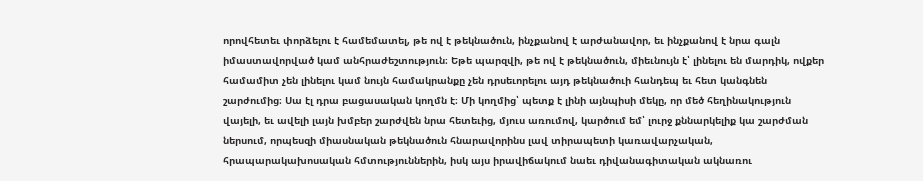որովհետեւ փորձելու է համեմատել, թե ով է թեկնածուն, ինչքանով է արժանավոր, եւ ինչքանով է նրա գալն իմաստավորված կամ անհրաժեշտություն։ Եթե պարզվի, թե ով է թեկնածուն, միեւնույն է՝ լինելու են մարդիկ, ովքեր համամիտ չեն լինելու կամ նույն համակրանքը չեն դրսեւորելու այդ թեկնածուի հանդեպ եւ հետ կանգնեն շարժումից։ Սա էլ դրա բացասական կողմն է։ Մի կողմից՝ պետք է լինի այնպիսի մեկը, որ մեծ հեղինակություն վայելի, եւ ավելի լայն խմբեր շարժվեն նրա հետեւից, մյուս առումով, կարծում եմ՝ լուրջ քննարկելիք կա շարժման ներսում, որպեսզի միասնական թեկնածուն հնարավորինս լավ տիրապետի կառավարչական, հրապարակախոսական հմտություններին, իսկ այս իրավիճակում նաեւ դիվանագիտական ակնառու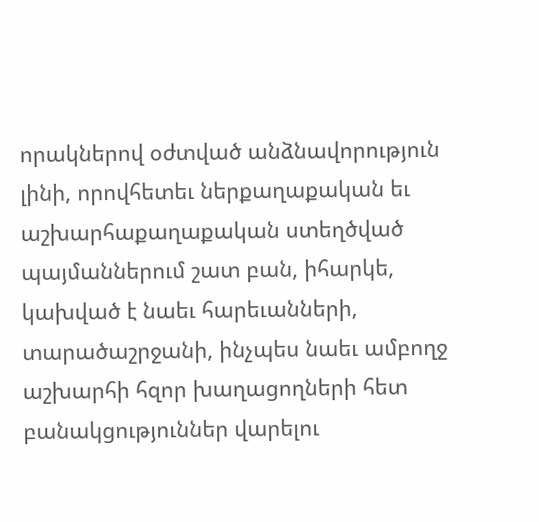որակներով օժտված անձնավորություն լինի, որովհետեւ ներքաղաքական եւ աշխարհաքաղաքական ստեղծված պայմաններում շատ բան, իհարկե, կախված է նաեւ հարեւանների, տարածաշրջանի, ինչպես նաեւ ամբողջ աշխարհի հզոր խաղացողների հետ բանակցություններ վարելու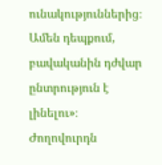ունակություններից։ Ամեն դեպքում, բավականին դժվար ընտրություն է լինելու»։
Ժողովուրդն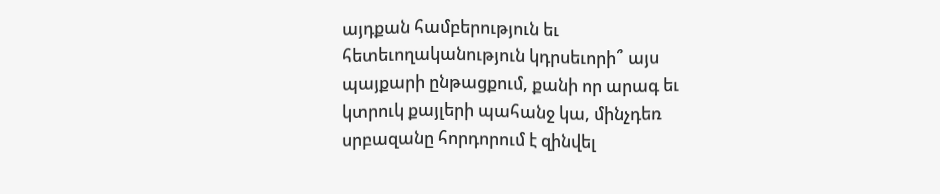այդքան համբերություն եւ հետեւողականություն կդրսեւորի՞ այս պայքարի ընթացքում, քանի որ արագ եւ կտրուկ քայլերի պահանջ կա, մինչդեռ սրբազանը հորդորում է զինվել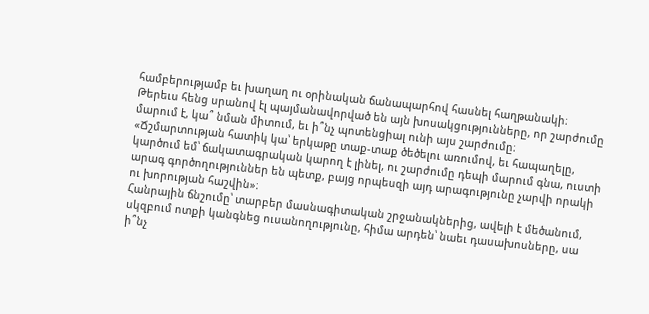համբերությամբ եւ խաղաղ ու օրինական ճանապարհով հասնել հաղթանակի։ Թերեւս հենց սրանով էլ պայմանավորված են այն խոսակցությունները, որ շարժումը մարում է, կա՞ նման միտում, եւ ի՞նչ պոտենցիալ ունի այս շարժումը։ «Ճշմարտության հատիկ կա՝ երկաթը տաք-տաք ծեծելու առումով, եւ հապաղելը, կարծում եմ՝ ճակատագրական կարող է լինել, ու շարժումը դեպի մարում գնա, ուստի արագ գործողություններ են պետք, բայց որպեսզի այդ արագությունը չարվի որակի ու խորության հաշվին»։
Հանրային ճնշումը՝ տարբեր մասնագիտական շրջանակներից, ավելի է մեծանում, սկզբում ոտքի կանգնեց ուսանողությունը, հիմա արդեն՝ նաեւ դասախոսները, սա ի՞նչ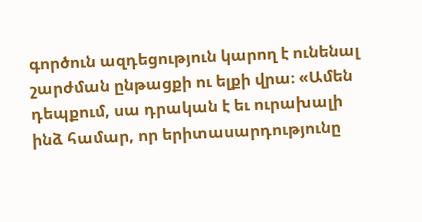գործուն ազդեցություն կարող է ունենալ շարժման ընթացքի ու ելքի վրա։ «Ամեն դեպքում, սա դրական է եւ ուրախալի ինձ համար, որ երիտասարդությունը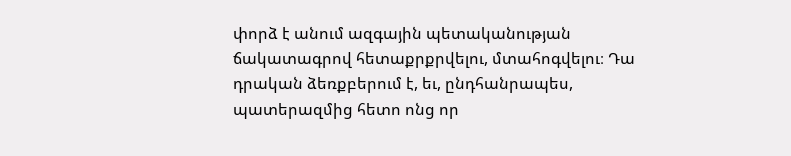փորձ է անում ազգային պետականության ճակատագրով հետաքրքրվելու, մտահոգվելու։ Դա դրական ձեռքբերում է, եւ, ընդհանրապես, պատերազմից հետո ոնց որ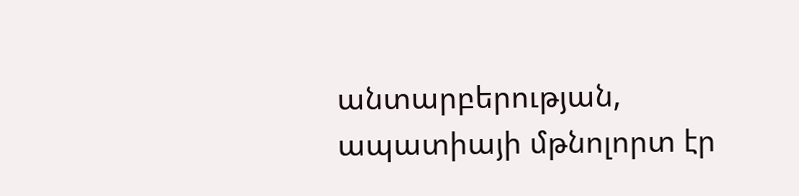անտարբերության, ապատիայի մթնոլորտ էր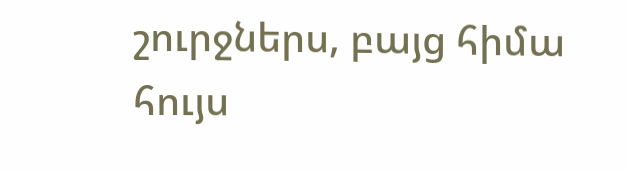շուրջներս, բայց հիմա հույս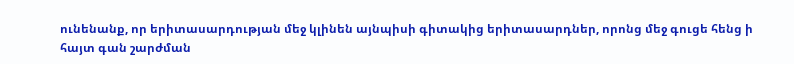ունենանք, որ երիտասարդության մեջ կլինեն այնպիսի գիտակից երիտասարդներ, որոնց մեջ գուցե հենց ի հայտ գան շարժման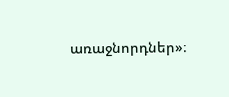առաջնորդներ»։